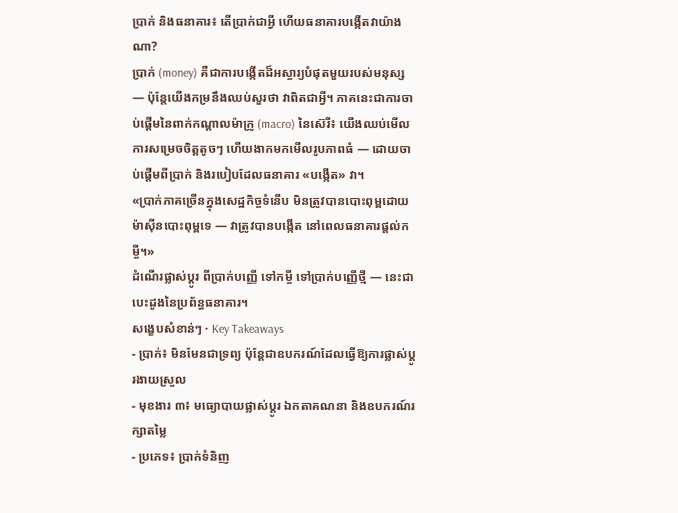ប្រាក់ និងធនាគារ៖ តើប្រាក់ជាអ្វី ហើយធនាគារបង្កើតវាយ៉ាងណា?
ប្រាក់ (money) គឺជាការបង្កើតដ៏អស្ចារ្យបំផុតមួយរបស់មនុស្ស — ប៉ុន្តែយើងកម្រនឹងឈប់សួរថា វាពិតជាអ្វី។ ភាគនេះជាការចាប់ផ្តើមនៃពាក់កណ្តាលម៉ាក្រូ (macro) នៃស៊េរី៖ យើងឈប់មើលការសម្រេចចិត្តតូចៗ ហើយងាកមកមើលរូបភាពធំ — ដោយចាប់ផ្តើមពីប្រាក់ និងរបៀបដែលធនាគារ «បង្កើត» វា។
«ប្រាក់ភាគច្រើនក្នុងសេដ្ឋកិច្ចទំនើប មិនត្រូវបានបោះពុម្ពដោយម៉ាស៊ីនបោះពុម្ពទេ — វាត្រូវបានបង្កើត នៅពេលធនាគារផ្តល់កម្ចី។»
ដំណើរផ្លាស់ប្តូរ ពីប្រាក់បញ្ញើ ទៅកម្ចី ទៅប្រាក់បញ្ញើថ្មី — នេះជាបេះដូងនៃប្រព័ន្ធធនាគារ។
សង្ខេបសំខាន់ៗ · Key Takeaways
- ប្រាក់៖ មិនមែនជាទ្រព្យ ប៉ុន្តែជាឧបករណ៍ដែលធ្វើឱ្យការផ្លាស់ប្តូរងាយស្រួល
- មុខងារ ៣៖ មធ្យោបាយផ្លាស់ប្តូរ ឯកតាគណនា និងឧបករណ៍រក្សាតម្លៃ
- ប្រភេទ៖ ប្រាក់ទំនិញ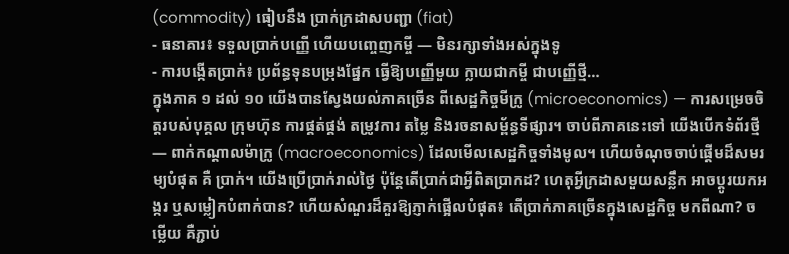(commodity) ធៀបនឹង ប្រាក់ក្រដាសបញ្ជា (fiat)
- ធនាគារ៖ ទទួលប្រាក់បញ្ញើ ហើយបញ្ចេញកម្ចី — មិនរក្សាទាំងអស់ក្នុងទូ
- ការបង្កើតប្រាក់៖ ប្រព័ន្ធទុនបម្រុងផ្នែក ធ្វើឱ្យបញ្ញើមួយ ក្លាយជាកម្ចី ជាបញ្ញើថ្មី…
ក្នុងភាគ ១ ដល់ ១០ យើងបានស្វែងយល់ភាគច្រើន ពីសេដ្ឋកិច្ចមីក្រូ (microeconomics) — ការសម្រេចចិត្តរបស់បុគ្គល ក្រុមហ៊ុន ការផ្គត់ផ្គង់ តម្រូវការ តម្លៃ និងរចនាសម្ព័ន្ធទីផ្សារ។ ចាប់ពីភាគនេះទៅ យើងបើកទំព័រថ្មី — ពាក់កណ្តាលម៉ាក្រូ (macroeconomics) ដែលមើលសេដ្ឋកិច្ចទាំងមូល។ ហើយចំណុចចាប់ផ្តើមដ៏សមរម្យបំផុត គឺ ប្រាក់។ យើងប្រើប្រាក់រាល់ថ្ងៃ ប៉ុន្តែតើប្រាក់ជាអ្វីពិតប្រាកដ? ហេតុអ្វីក្រដាសមួយសន្លឹក អាចប្តូរយកអង្ករ ឬសម្លៀកបំពាក់បាន? ហើយសំណួរដ៏គួរឱ្យភ្ញាក់ផ្អើលបំផុត៖ តើប្រាក់ភាគច្រើនក្នុងសេដ្ឋកិច្ច មកពីណា? ចម្លើយ គឺភ្ជាប់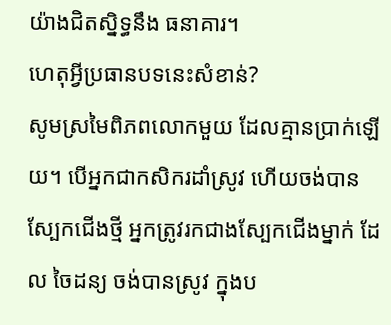យ៉ាងជិតស្និទ្ធនឹង ធនាគារ។
ហេតុអ្វីប្រធានបទនេះសំខាន់?
សូមស្រមៃពិភពលោកមួយ ដែលគ្មានប្រាក់ឡើយ។ បើអ្នកជាកសិករដាំស្រូវ ហើយចង់បានស្បែកជើងថ្មី អ្នកត្រូវរកជាងស្បែកជើងម្នាក់ ដែល ចៃដន្យ ចង់បានស្រូវ ក្នុងប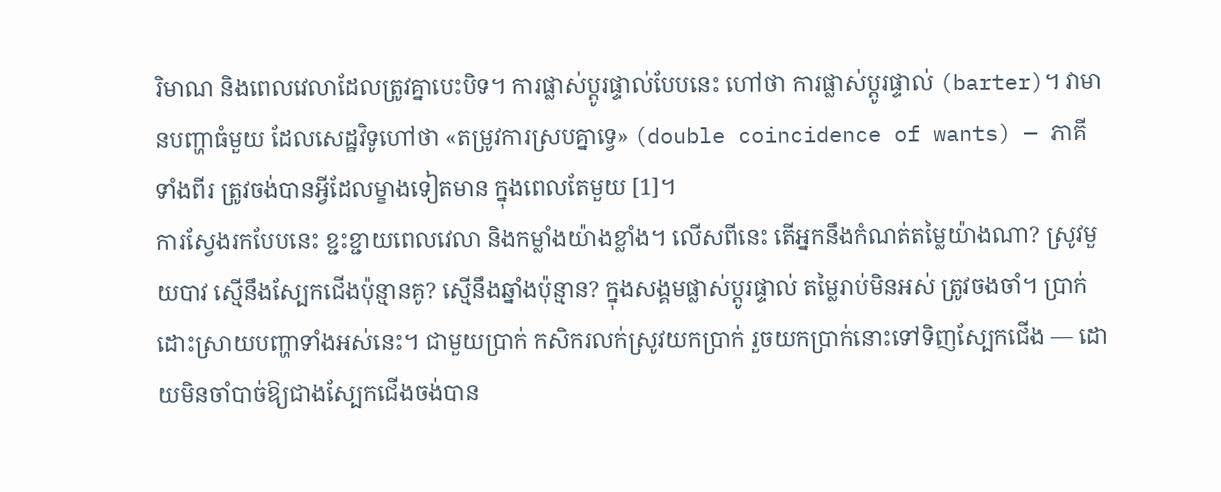រិមាណ និងពេលវេលាដែលត្រូវគ្នាបេះបិទ។ ការផ្លាស់ប្តូរផ្ទាល់បែបនេះ ហៅថា ការផ្លាស់ប្តូរផ្ទាល់ (barter)។ វាមានបញ្ហាធំមួយ ដែលសេដ្ឋវិទូហៅថា «តម្រូវការស្របគ្នាទ្វេ» (double coincidence of wants) — ភាគីទាំងពីរ ត្រូវចង់បានអ្វីដែលម្ខាងទៀតមាន ក្នុងពេលតែមួយ [1]។
ការស្វែងរកបែបនេះ ខ្ជះខ្ជាយពេលវេលា និងកម្លាំងយ៉ាងខ្លាំង។ លើសពីនេះ តើអ្នកនឹងកំណត់តម្លៃយ៉ាងណា? ស្រូវមួយបាវ ស្មើនឹងស្បែកជើងប៉ុន្មានគូ? ស្មើនឹងឆ្នាំងប៉ុន្មាន? ក្នុងសង្គមផ្លាស់ប្តូរផ្ទាល់ តម្លៃរាប់មិនអស់ ត្រូវចងចាំ។ ប្រាក់ ដោះស្រាយបញ្ហាទាំងអស់នេះ។ ជាមួយប្រាក់ កសិករលក់ស្រូវយកប្រាក់ រួចយកប្រាក់នោះទៅទិញស្បែកជើង — ដោយមិនចាំបាច់ឱ្យជាងស្បែកជើងចង់បាន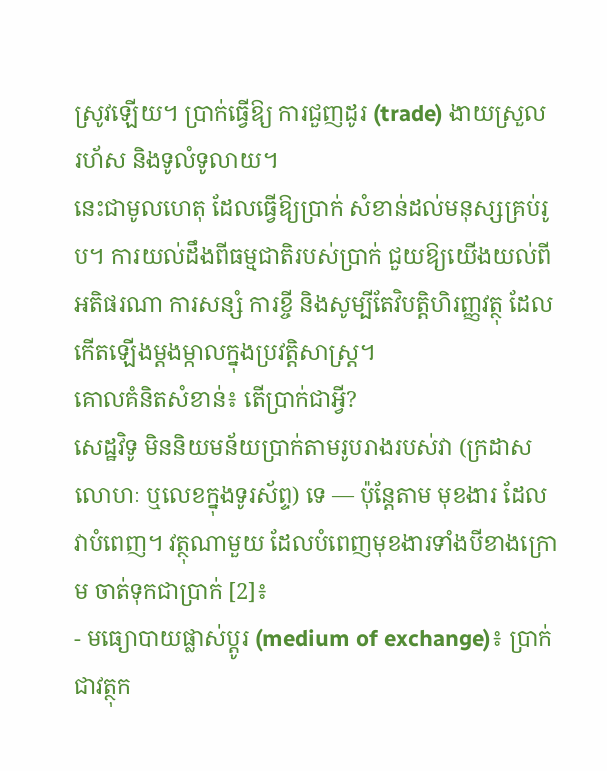ស្រូវឡើយ។ ប្រាក់ធ្វើឱ្យ ការជួញដូរ (trade) ងាយស្រួល រហ័ស និងទូលំទូលាយ។
នេះជាមូលហេតុ ដែលធ្វើឱ្យប្រាក់ សំខាន់ដល់មនុស្សគ្រប់រូប។ ការយល់ដឹងពីធម្មជាតិរបស់ប្រាក់ ជួយឱ្យយើងយល់ពីអតិផរណា ការសន្សំ ការខ្ចី និងសូម្បីតែវិបត្តិហិរញ្ញវត្ថុ ដែលកើតឡើងម្តងម្កាលក្នុងប្រវត្តិសាស្ត្រ។
គោលគំនិតសំខាន់៖ តើប្រាក់ជាអ្វី?
សេដ្ឋវិទូ មិននិយមន័យប្រាក់តាមរូបរាងរបស់វា (ក្រដាស លោហៈ ឬលេខក្នុងទូរស័ព្ទ) ទេ — ប៉ុន្តែតាម មុខងារ ដែលវាបំពេញ។ វត្ថុណាមួយ ដែលបំពេញមុខងារទាំងបីខាងក្រោម ចាត់ទុកជាប្រាក់ [2]៖
- មធ្យោបាយផ្លាស់ប្តូរ (medium of exchange)៖ ប្រាក់ជាវត្ថុក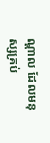ណ្តាល ដែលមនុស្សគ្រប់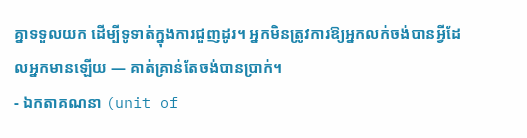គ្នាទទួលយក ដើម្បីទូទាត់ក្នុងការជួញដូរ។ អ្នកមិនត្រូវការឱ្យអ្នកលក់ចង់បានអ្វីដែលអ្នកមានឡើយ — គាត់គ្រាន់តែចង់បានប្រាក់។
- ឯកតាគណនា (unit of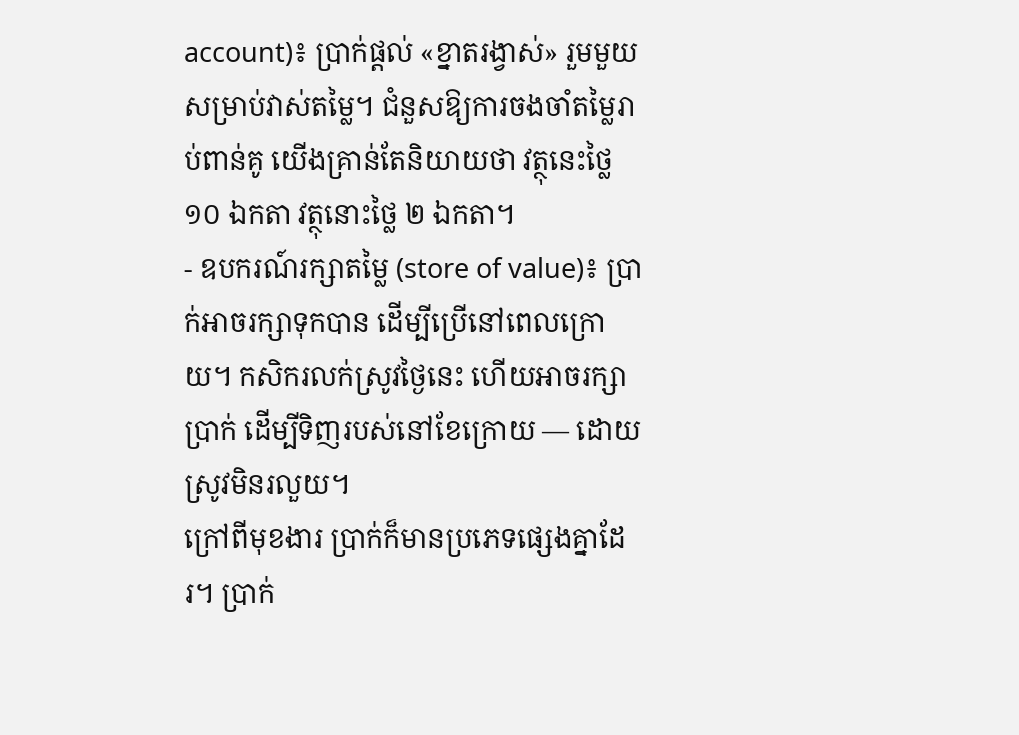account)៖ ប្រាក់ផ្តល់ «ខ្នាតរង្វាស់» រួមមួយ សម្រាប់វាស់តម្លៃ។ ជំនួសឱ្យការចងចាំតម្លៃរាប់ពាន់គូ យើងគ្រាន់តែនិយាយថា វត្ថុនេះថ្លៃ ១០ ឯកតា វត្ថុនោះថ្លៃ ២ ឯកតា។
- ឧបករណ៍រក្សាតម្លៃ (store of value)៖ ប្រាក់អាចរក្សាទុកបាន ដើម្បីប្រើនៅពេលក្រោយ។ កសិករលក់ស្រូវថ្ងៃនេះ ហើយអាចរក្សាប្រាក់ ដើម្បីទិញរបស់នៅខែក្រោយ — ដោយស្រូវមិនរលួយ។
ក្រៅពីមុខងារ ប្រាក់ក៏មានប្រភេទផ្សេងគ្នាដែរ។ ប្រាក់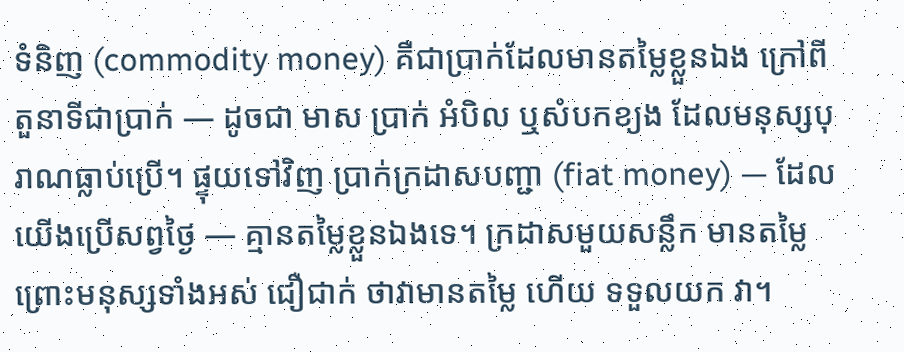ទំនិញ (commodity money) គឺជាប្រាក់ដែលមានតម្លៃខ្លួនឯង ក្រៅពីតួនាទីជាប្រាក់ — ដូចជា មាស ប្រាក់ អំបិល ឬសំបកខ្យង ដែលមនុស្សបុរាណធ្លាប់ប្រើ។ ផ្ទុយទៅវិញ ប្រាក់ក្រដាសបញ្ជា (fiat money) — ដែលយើងប្រើសព្វថ្ងៃ — គ្មានតម្លៃខ្លួនឯងទេ។ ក្រដាសមួយសន្លឹក មានតម្លៃ ព្រោះមនុស្សទាំងអស់ ជឿជាក់ ថាវាមានតម្លៃ ហើយ ទទួលយក វា។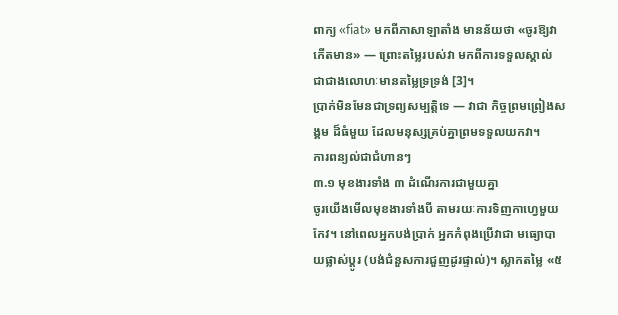ពាក្យ «fiat» មកពីភាសាឡាតាំង មានន័យថា «ចូរឱ្យវាកើតមាន» — ព្រោះតម្លៃរបស់វា មកពីការទទួលស្គាល់ ជាជាងលោហៈមានតម្លៃទ្រទ្រង់ [3]។
ប្រាក់មិនមែនជាទ្រព្យសម្បត្តិទេ — វាជា កិច្ចព្រមព្រៀងសង្គម ដ៏ធំមួយ ដែលមនុស្សគ្រប់គ្នាព្រមទទួលយកវា។
ការពន្យល់ជាជំហានៗ
៣.១ មុខងារទាំង ៣ ដំណើរការជាមួយគ្នា
ចូរយើងមើលមុខងារទាំងបី តាមរយៈការទិញកាហ្វេមួយកែវ។ នៅពេលអ្នកបង់ប្រាក់ អ្នកកំពុងប្រើវាជា មធ្យោបាយផ្លាស់ប្តូរ (បង់ជំនួសការជួញដូរផ្ទាល់)។ ស្លាកតម្លៃ «៥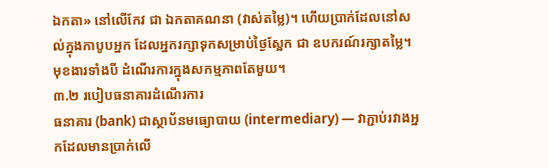ឯកតា» នៅលើកែវ ជា ឯកតាគណនា (វាស់តម្លៃ)។ ហើយប្រាក់ដែលនៅសល់ក្នុងកាបូបអ្នក ដែលអ្នករក្សាទុកសម្រាប់ថ្ងៃស្អែក ជា ឧបករណ៍រក្សាតម្លៃ។ មុខងារទាំងបី ដំណើរការក្នុងសកម្មភាពតែមួយ។
៣.២ របៀបធនាគារដំណើរការ
ធនាគារ (bank) ជាស្ថាប័នមធ្យោបាយ (intermediary) — វាភ្ជាប់រវាងអ្នកដែលមានប្រាក់លើ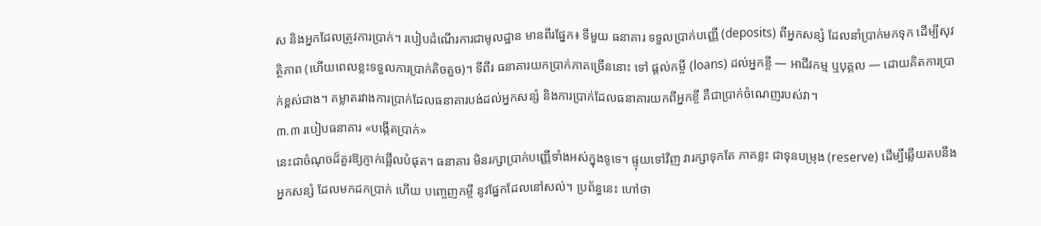ស និងអ្នកដែលត្រូវការប្រាក់។ របៀបដំណើរការជាមូលដ្ឋាន មានពីរផ្នែក៖ ទីមួយ ធនាគារ ទទួលប្រាក់បញ្ញើ (deposits) ពីអ្នកសន្សំ ដែលនាំប្រាក់មកទុក ដើម្បីសុវត្ថិភាព (ហើយពេលខ្លះទទួលការប្រាក់តិចតួច)។ ទីពីរ ធនាគារយកប្រាក់ភាគច្រើននោះ ទៅ ផ្តល់កម្ចី (loans) ដល់អ្នកខ្ចី — អាជីវកម្ម ឬបុគ្គល — ដោយគិតការប្រាក់ខ្ពស់ជាង។ គម្លាតរវាងការប្រាក់ដែលធនាគារបង់ដល់អ្នកសន្សំ និងការប្រាក់ដែលធនាគារយកពីអ្នកខ្ចី គឺជាប្រាក់ចំណេញរបស់វា។
៣.៣ របៀបធនាគារ «បង្កើតប្រាក់»
នេះជាចំណុចដ៏គួរឱ្យភ្ញាក់ផ្អើលបំផុត។ ធនាគារ មិនរក្សាប្រាក់បញ្ញើទាំងអស់ក្នុងទូទេ។ ផ្ទុយទៅវិញ វារក្សាទុកតែ ភាគខ្លះ ជាទុនបម្រុង (reserve) ដើម្បីឆ្លើយតបនឹងអ្នកសន្សំ ដែលមកដកប្រាក់ ហើយ បញ្ចេញកម្ចី នូវផ្នែកដែលនៅសល់។ ប្រព័ន្ធនេះ ហៅថា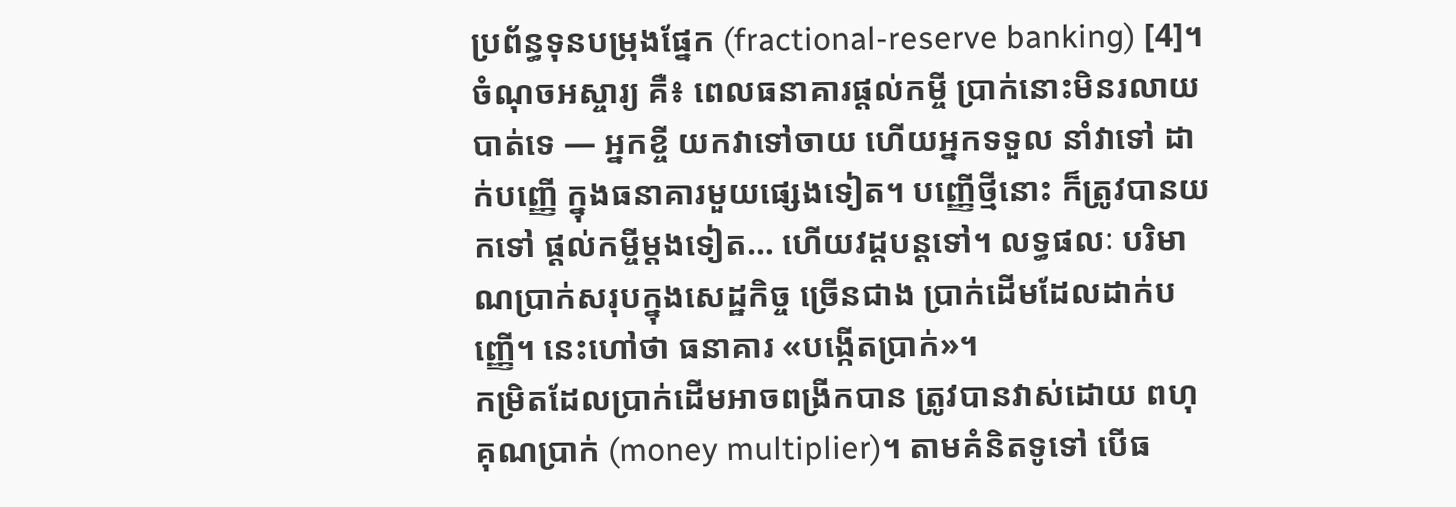ប្រព័ន្ធទុនបម្រុងផ្នែក (fractional-reserve banking) [4]។ ចំណុចអស្ចារ្យ គឺ៖ ពេលធនាគារផ្តល់កម្ចី ប្រាក់នោះមិនរលាយបាត់ទេ — អ្នកខ្ចី យកវាទៅចាយ ហើយអ្នកទទួល នាំវាទៅ ដាក់បញ្ញើ ក្នុងធនាគារមួយផ្សេងទៀត។ បញ្ញើថ្មីនោះ ក៏ត្រូវបានយកទៅ ផ្តល់កម្ចីម្តងទៀត… ហើយវដ្តបន្តទៅ។ លទ្ធផលៈ បរិមាណប្រាក់សរុបក្នុងសេដ្ឋកិច្ច ច្រើនជាង ប្រាក់ដើមដែលដាក់បញ្ញើ។ នេះហៅថា ធនាគារ «បង្កើតប្រាក់»។
កម្រិតដែលប្រាក់ដើមអាចពង្រីកបាន ត្រូវបានវាស់ដោយ ពហុគុណប្រាក់ (money multiplier)។ តាមគំនិតទូទៅ បើធ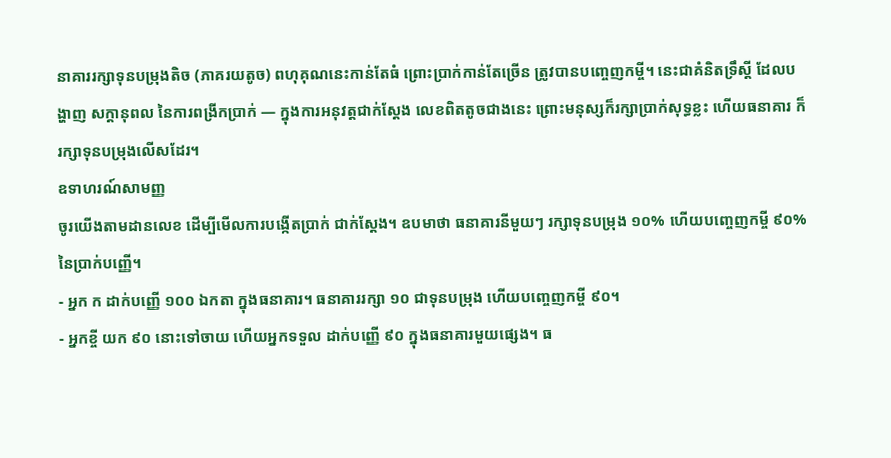នាគាររក្សាទុនបម្រុងតិច (ភាគរយតូច) ពហុគុណនេះកាន់តែធំ ព្រោះប្រាក់កាន់តែច្រើន ត្រូវបានបញ្ចេញកម្ចី។ នេះជាគំនិតទ្រឹស្តី ដែលបង្ហាញ សក្តានុពល នៃការពង្រីកប្រាក់ — ក្នុងការអនុវត្តជាក់ស្តែង លេខពិតតូចជាងនេះ ព្រោះមនុស្សក៏រក្សាប្រាក់សុទ្ធខ្លះ ហើយធនាគារ ក៏រក្សាទុនបម្រុងលើសដែរ។
ឧទាហរណ៍សាមញ្ញ
ចូរយើងតាមដានលេខ ដើម្បីមើលការបង្កើតប្រាក់ ជាក់ស្តែង។ ឧបមាថា ធនាគារនីមួយៗ រក្សាទុនបម្រុង ១០% ហើយបញ្ចេញកម្ចី ៩០% នៃប្រាក់បញ្ញើ។
- អ្នក ក ដាក់បញ្ញើ ១០០ ឯកតា ក្នុងធនាគារ។ ធនាគាររក្សា ១០ ជាទុនបម្រុង ហើយបញ្ចេញកម្ចី ៩០។
- អ្នកខ្ចី យក ៩០ នោះទៅចាយ ហើយអ្នកទទួល ដាក់បញ្ញើ ៩០ ក្នុងធនាគារមួយផ្សេង។ ធ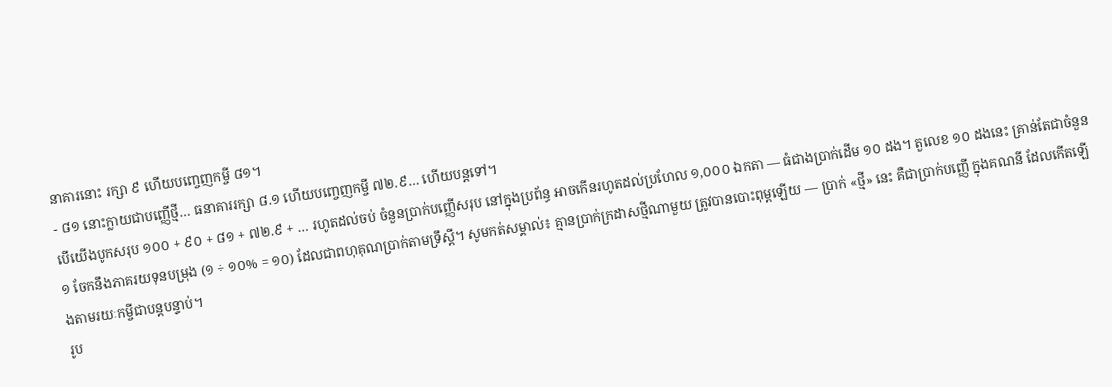នាគារនោះ រក្សា ៩ ហើយបញ្ចេញកម្ចី ៨១។
- ៨១ នោះក្លាយជាបញ្ញើថ្មី… ធនាគាររក្សា ៨.១ ហើយបញ្ចេញកម្ចី ៧២.៩… ហើយបន្តទៅ។
បើយើងបូកសរុប ១០០ + ៩០ + ៨១ + ៧២.៩ + … រហូតដល់ចប់ ចំនួនប្រាក់បញ្ញើសរុប នៅក្នុងប្រព័ន្ធ អាចកើនរហូតដល់ប្រហែល ១,០០០ ឯកតា — ធំជាងប្រាក់ដើម ១០ ដង។ តួលេខ ១០ ដងនេះ គ្រាន់តែជាចំនួន ១ ចែកនឹងភាគរយទុនបម្រុង (១ ÷ ១០% = ១០) ដែលជាពហុគុណប្រាក់តាមទ្រឹស្តី។ សូមកត់សម្គាល់៖ គ្មានប្រាក់ក្រដាសថ្មីណាមួយ ត្រូវបានបោះពុម្ពឡើយ — ប្រាក់ «ថ្មី» នេះ គឺជាប្រាក់បញ្ញើ ក្នុងគណនី ដែលកើតឡើងតាមរយៈកម្ចីជាបន្តបន្ទាប់។
រូប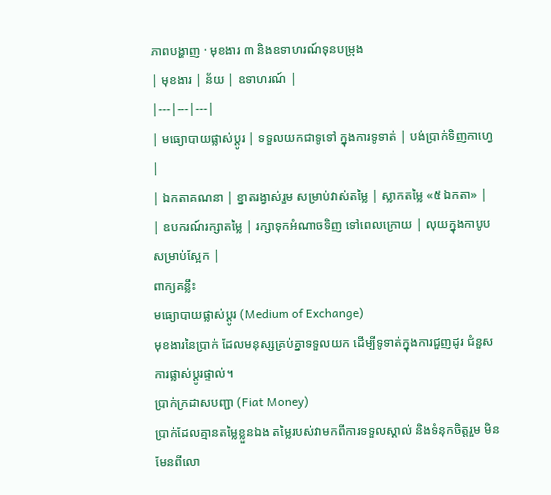ភាពបង្ហាញ · មុខងារ ៣ និងឧទាហរណ៍ទុនបម្រុង
| មុខងារ | ន័យ | ឧទាហរណ៍ |
|---|---|---|
| មធ្យោបាយផ្លាស់ប្តូរ | ទទួលយកជាទូទៅ ក្នុងការទូទាត់ | បង់ប្រាក់ទិញកាហ្វេ |
| ឯកតាគណនា | ខ្នាតរង្វាស់រួម សម្រាប់វាស់តម្លៃ | ស្លាកតម្លៃ «៥ ឯកតា» |
| ឧបករណ៍រក្សាតម្លៃ | រក្សាទុកអំណាចទិញ ទៅពេលក្រោយ | លុយក្នុងកាបូបសម្រាប់ស្អែក |
ពាក្យគន្លឹះ
មធ្យោបាយផ្លាស់ប្តូរ (Medium of Exchange)
មុខងារនៃប្រាក់ ដែលមនុស្សគ្រប់គ្នាទទួលយក ដើម្បីទូទាត់ក្នុងការជួញដូរ ជំនួសការផ្លាស់ប្តូរផ្ទាល់។
ប្រាក់ក្រដាសបញ្ជា (Fiat Money)
ប្រាក់ដែលគ្មានតម្លៃខ្លួនឯង តម្លៃរបស់វាមកពីការទទួលស្គាល់ និងទំនុកចិត្តរួម មិនមែនពីលោ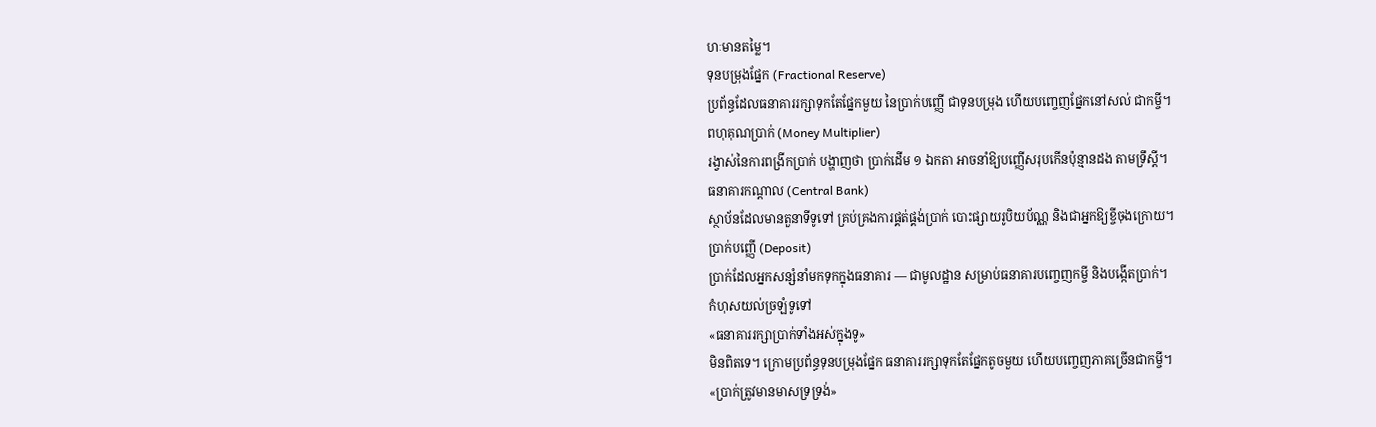ហៈមានតម្លៃ។
ទុនបម្រុងផ្នែក (Fractional Reserve)
ប្រព័ន្ធដែលធនាគាររក្សាទុកតែផ្នែកមួយ នៃប្រាក់បញ្ញើ ជាទុនបម្រុង ហើយបញ្ចេញផ្នែកនៅសល់ ជាកម្ចី។
ពហុគុណប្រាក់ (Money Multiplier)
រង្វាស់នៃការពង្រីកប្រាក់ បង្ហាញថា ប្រាក់ដើម ១ ឯកតា អាចនាំឱ្យបញ្ញើសរុបកើនប៉ុន្មានដង តាមទ្រឹស្តី។
ធនាគារកណ្តាល (Central Bank)
ស្ថាប័នដែលមានតួនាទីទូទៅ គ្រប់គ្រងការផ្គត់ផ្គង់ប្រាក់ បោះផ្សាយរូបិយប័ណ្ណ និងជាអ្នកឱ្យខ្ចីចុងក្រោយ។
ប្រាក់បញ្ញើ (Deposit)
ប្រាក់ដែលអ្នកសន្សំនាំមកទុកក្នុងធនាគារ — ជាមូលដ្ឋាន សម្រាប់ធនាគារបញ្ចេញកម្ចី និងបង្កើតប្រាក់។
កំហុសយល់ច្រឡំទូទៅ
«ធនាគាររក្សាប្រាក់ទាំងអស់ក្នុងទូ»
មិនពិតទេ។ ក្រោមប្រព័ន្ធទុនបម្រុងផ្នែក ធនាគាររក្សាទុកតែផ្នែកតូចមួយ ហើយបញ្ចេញភាគច្រើនជាកម្ចី។
«ប្រាក់ត្រូវមានមាសទ្រទ្រង់»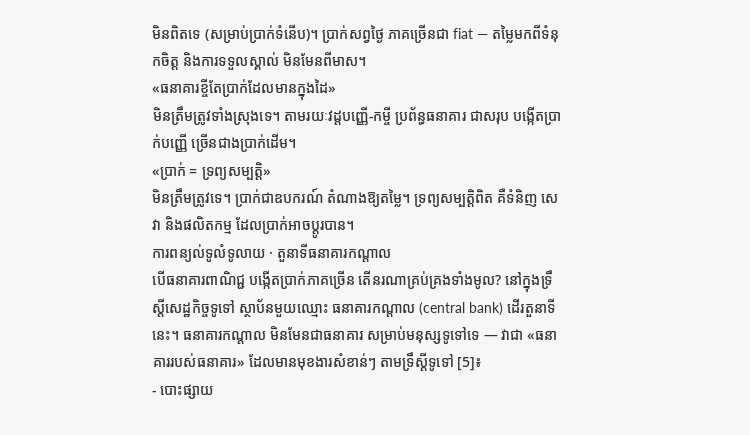មិនពិតទេ (សម្រាប់ប្រាក់ទំនើប)។ ប្រាក់សព្វថ្ងៃ ភាគច្រើនជា fiat — តម្លៃមកពីទំនុកចិត្ត និងការទទួលស្គាល់ មិនមែនពីមាស។
«ធនាគារខ្ចីតែប្រាក់ដែលមានក្នុងដៃ»
មិនត្រឹមត្រូវទាំងស្រុងទេ។ តាមរយៈវដ្តបញ្ញើ-កម្ចី ប្រព័ន្ធធនាគារ ជាសរុប បង្កើតប្រាក់បញ្ញើ ច្រើនជាងប្រាក់ដើម។
«ប្រាក់ = ទ្រព្យសម្បត្តិ»
មិនត្រឹមត្រូវទេ។ ប្រាក់ជាឧបករណ៍ តំណាងឱ្យតម្លៃ។ ទ្រព្យសម្បត្តិពិត គឺទំនិញ សេវា និងផលិតកម្ម ដែលប្រាក់អាចប្តូរបាន។
ការពន្យល់ទូលំទូលាយ · តួនាទីធនាគារកណ្តាល
បើធនាគារពាណិជ្ជ បង្កើតប្រាក់ភាគច្រើន តើនរណាគ្រប់គ្រងទាំងមូល? នៅក្នុងទ្រឹស្តីសេដ្ឋកិច្ចទូទៅ ស្ថាប័នមួយឈ្មោះ ធនាគារកណ្តាល (central bank) ដើរតួនាទីនេះ។ ធនាគារកណ្តាល មិនមែនជាធនាគារ សម្រាប់មនុស្សទូទៅទេ — វាជា «ធនាគាររបស់ធនាគារ» ដែលមានមុខងារសំខាន់ៗ តាមទ្រឹស្តីទូទៅ [5]៖
- បោះផ្សាយ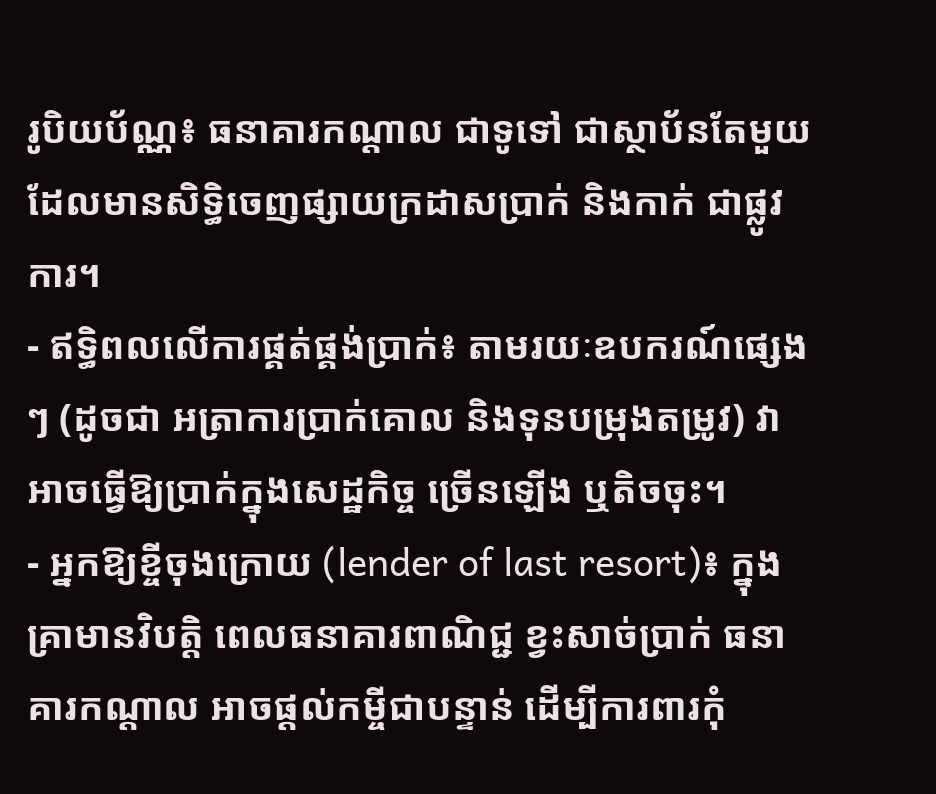រូបិយប័ណ្ណ៖ ធនាគារកណ្តាល ជាទូទៅ ជាស្ថាប័នតែមួយ ដែលមានសិទ្ធិចេញផ្សាយក្រដាសប្រាក់ និងកាក់ ជាផ្លូវការ។
- ឥទ្ធិពលលើការផ្គត់ផ្គង់ប្រាក់៖ តាមរយៈឧបករណ៍ផ្សេងៗ (ដូចជា អត្រាការប្រាក់គោល និងទុនបម្រុងតម្រូវ) វាអាចធ្វើឱ្យប្រាក់ក្នុងសេដ្ឋកិច្ច ច្រើនឡើង ឬតិចចុះ។
- អ្នកឱ្យខ្ចីចុងក្រោយ (lender of last resort)៖ ក្នុងគ្រាមានវិបត្តិ ពេលធនាគារពាណិជ្ជ ខ្វះសាច់ប្រាក់ ធនាគារកណ្តាល អាចផ្តល់កម្ចីជាបន្ទាន់ ដើម្បីការពារកុំ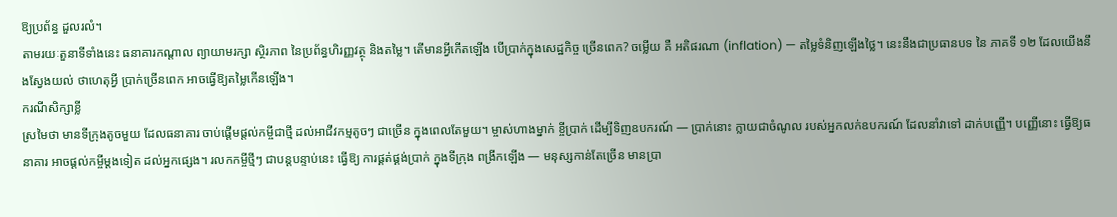ឱ្យប្រព័ន្ធ ដួលរលំ។
តាមរយៈតួនាទីទាំងនេះ ធនាគារកណ្តាល ព្យាយាមរក្សា ស្ថិរភាព នៃប្រព័ន្ធហិរញ្ញវត្ថុ និងតម្លៃ។ តើមានអ្វីកើតឡើង បើប្រាក់ក្នុងសេដ្ឋកិច្ច ច្រើនពេក? ចម្លើយ គឺ អតិផរណា (inflation) — តម្លៃទំនិញឡើងថ្លៃ។ នេះនឹងជាប្រធានបទ នៃ ភាគទី ១២ ដែលយើងនឹងស្វែងយល់ ថាហេតុអ្វី ប្រាក់ច្រើនពេក អាចធ្វើឱ្យតម្លៃកើនឡើង។
ករណីសិក្សាខ្លី
ស្រមៃថា មានទីក្រុងតូចមួយ ដែលធនាគារ ចាប់ផ្តើមផ្តល់កម្ចីជាថ្មី ដល់អាជីវកម្មតូចៗ ជាច្រើន ក្នុងពេលតែមួយ។ ម្ចាស់ហាងម្នាក់ ខ្ចីប្រាក់ ដើម្បីទិញឧបករណ៍ — ប្រាក់នោះ ក្លាយជាចំណូល របស់អ្នកលក់ឧបករណ៍ ដែលនាំវាទៅ ដាក់បញ្ញើ។ បញ្ញើនោះ ធ្វើឱ្យធនាគារ អាចផ្តល់កម្ចីម្តងទៀត ដល់អ្នកផ្សេង។ រលកកម្ចីថ្មីៗ ជាបន្តបន្ទាប់នេះ ធ្វើឱ្យ ការផ្គត់ផ្គង់ប្រាក់ ក្នុងទីក្រុង ពង្រីកឡើង — មនុស្សកាន់តែច្រើន មានប្រា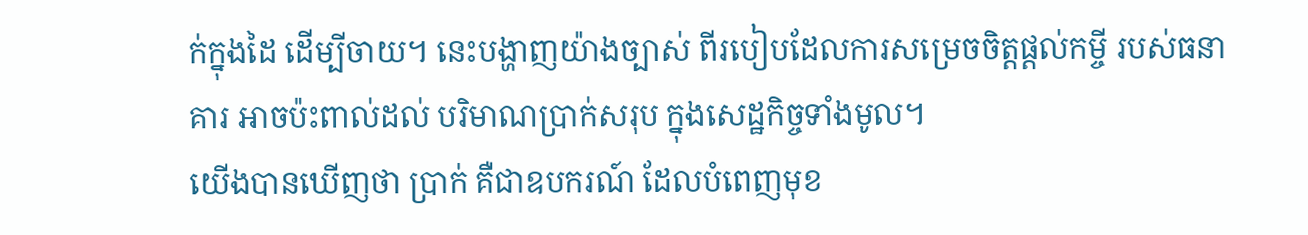ក់ក្នុងដៃ ដើម្បីចាយ។ នេះបង្ហាញយ៉ាងច្បាស់ ពីរបៀបដែលការសម្រេចចិត្តផ្តល់កម្ចី របស់ធនាគារ អាចប៉ះពាល់ដល់ បរិមាណប្រាក់សរុប ក្នុងសេដ្ឋកិច្ចទាំងមូល។
យើងបានឃើញថា ប្រាក់ គឺជាឧបករណ៍ ដែលបំពេញមុខ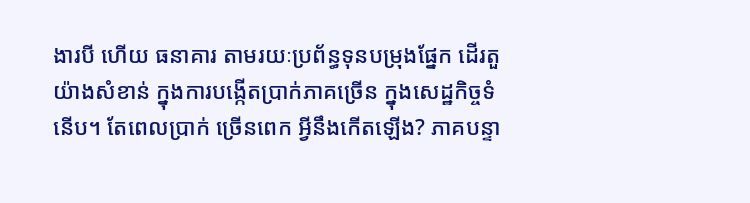ងារបី ហើយ ធនាគារ តាមរយៈប្រព័ន្ធទុនបម្រុងផ្នែក ដើរតួយ៉ាងសំខាន់ ក្នុងការបង្កើតប្រាក់ភាគច្រើន ក្នុងសេដ្ឋកិច្ចទំនើប។ តែពេលប្រាក់ ច្រើនពេក អ្វីនឹងកើតឡើង? ភាគបន្ទា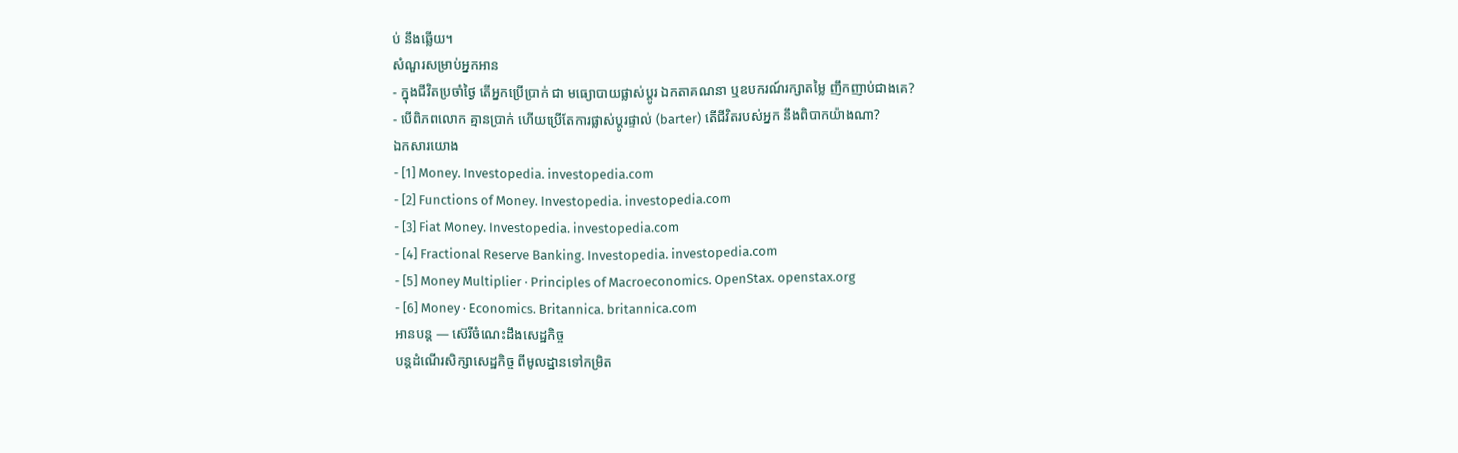ប់ នឹងឆ្លើយ។
សំណួរសម្រាប់អ្នកអាន
- ក្នុងជីវិតប្រចាំថ្ងៃ តើអ្នកប្រើប្រាក់ ជា មធ្យោបាយផ្លាស់ប្តូរ ឯកតាគណនា ឬឧបករណ៍រក្សាតម្លៃ ញឹកញាប់ជាងគេ?
- បើពិភពលោក គ្មានប្រាក់ ហើយប្រើតែការផ្លាស់ប្តូរផ្ទាល់ (barter) តើជីវិតរបស់អ្នក នឹងពិបាកយ៉ាងណា?
ឯកសារយោង
- [1] Money. Investopedia. investopedia.com
- [2] Functions of Money. Investopedia. investopedia.com
- [3] Fiat Money. Investopedia. investopedia.com
- [4] Fractional Reserve Banking. Investopedia. investopedia.com
- [5] Money Multiplier · Principles of Macroeconomics. OpenStax. openstax.org
- [6] Money · Economics. Britannica. britannica.com
អានបន្ត — ស៊េរីចំណេះដឹងសេដ្ឋកិច្ច
បន្តដំណើរសិក្សាសេដ្ឋកិច្ច ពីមូលដ្ឋានទៅកម្រិត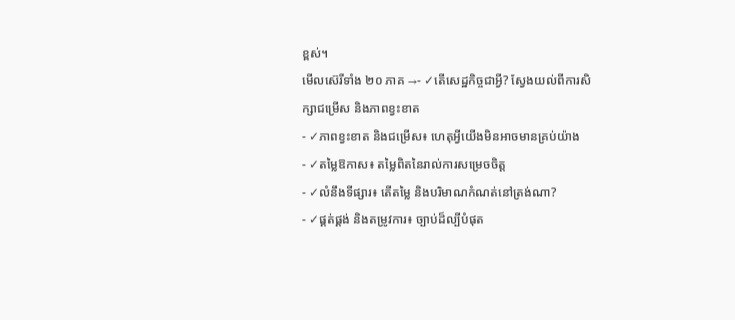ខ្ពស់។
មើលស៊េរីទាំង ២០ ភាគ →- ✓តើសេដ្ឋកិច្ចជាអ្វី? ស្វែងយល់ពីការសិក្សាជម្រើស និងភាពខ្វះខាត
- ✓ភាពខ្វះខាត និងជម្រើស៖ ហេតុអ្វីយើងមិនអាចមានគ្រប់យ៉ាង
- ✓តម្លៃឱកាស៖ តម្លៃពិតនៃរាល់ការសម្រេចចិត្ត
- ✓លំនឹងទីផ្សារ៖ តើតម្លៃ និងបរិមាណកំណត់នៅត្រង់ណា?
- ✓ផ្គត់ផ្គង់ និងតម្រូវការ៖ ច្បាប់ដ៏ល្បីបំផុត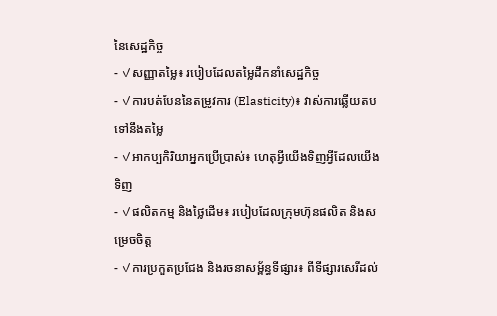នៃសេដ្ឋកិច្ច
- ✓សញ្ញាតម្លៃ៖ របៀបដែលតម្លៃដឹកនាំសេដ្ឋកិច្ច
- ✓ការបត់បែននៃតម្រូវការ (Elasticity)៖ វាស់ការឆ្លើយតបទៅនឹងតម្លៃ
- ✓អាកប្បកិរិយាអ្នកប្រើប្រាស់៖ ហេតុអ្វីយើងទិញអ្វីដែលយើងទិញ
- ✓ផលិតកម្ម និងថ្លៃដើម៖ របៀបដែលក្រុមហ៊ុនផលិត និងសម្រេចចិត្ត
- ✓ការប្រកួតប្រជែង និងរចនាសម្ព័ន្ធទីផ្សារ៖ ពីទីផ្សារសេរីដល់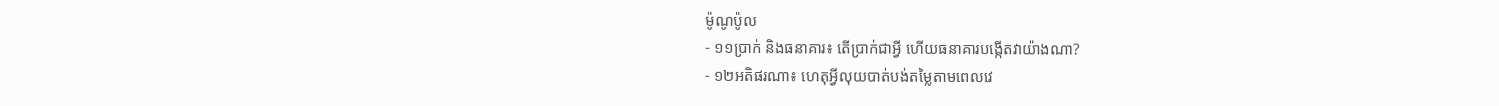ម៉ូណូប៉ូល
- ១១ប្រាក់ និងធនាគារ៖ តើប្រាក់ជាអ្វី ហើយធនាគារបង្កើតវាយ៉ាងណា?
- ១២អតិផរណា៖ ហេតុអ្វីលុយបាត់បង់តម្លៃតាមពេលវេ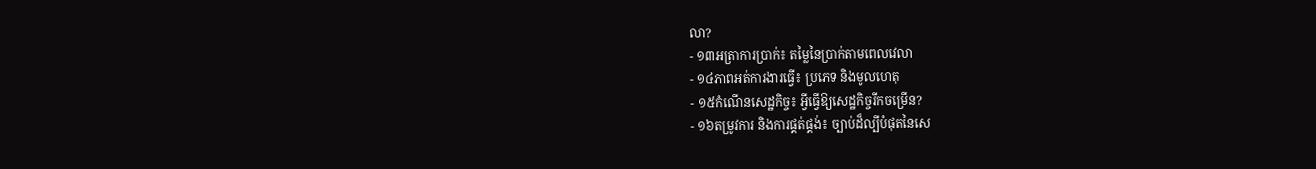លា?
- ១៣អត្រាការប្រាក់៖ តម្លៃនៃប្រាក់តាមពេលវេលា
- ១៤ភាពអត់ការងារធ្វើ៖ ប្រភេទ និងមូលហេតុ
- ១៥កំណើនសេដ្ឋកិច្ច៖ អ្វីធ្វើឱ្យសេដ្ឋកិច្ចរីកចម្រើន?
- ១៦តម្រូវការ និងការផ្គត់ផ្គង់៖ ច្បាប់ដ៏ល្បីបំផុតនៃសេ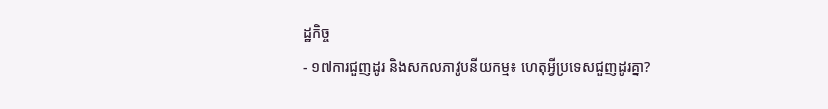ដ្ឋកិច្ច
- ១៧ការជួញដូរ និងសកលភាវូបនីយកម្ម៖ ហេតុអ្វីប្រទេសជួញដូរគ្នា?